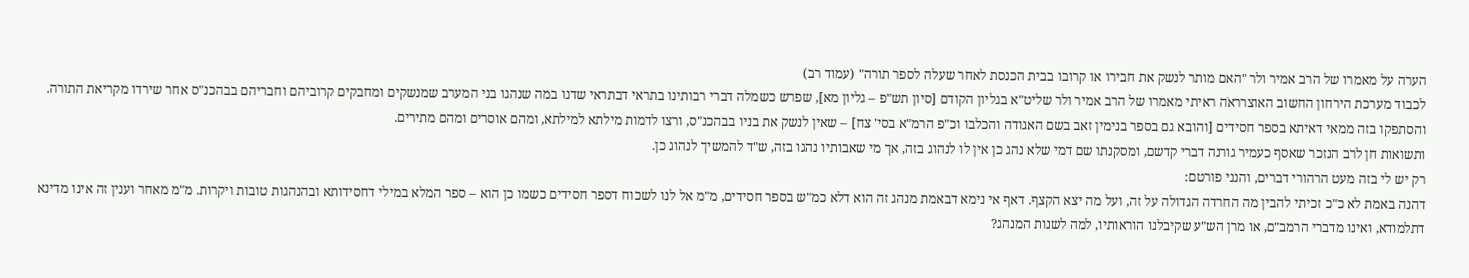הערה על מאמרו של הרב אמיר ולר "האם מותר לנשק את חבירו או קרובו בבית הכנסת לאחר שעלה לספר תורה" (עמוד רב)
לכבוד מערכת הירחון החשוב האוצרראֹה ראיתי מאמרו של הרב אמיר ולר שליט"א בגליון הקודם [סיון תש"פ – גליון מא], שפרש כשמלה דברי רבותינו בתראי דבתראי שדנו במה שנהגו בני המערב שמנשקים ומחבקים קרוביהם וחבריהם בבהכנ"ס אחר שירדו מקריאת התורה. והסתפקו בזה ממאי דאיתא בספר חסידים [והובא גם בספר בנימין זאב בשם האגודה והכלבו וכ"פ הרמ"א בסי' צח] – שאין לנשק את בניו בבהכנ"ס, ורצו לדמות מילתא למילתא, ומהם אוסרים ומהם מתירים.
ותשואות חן לרב הנזכר שאסף כעמיר גורנה דברי קדשם, ומסקנתו שם דמי שלא נהג כן אין לו לנהוג בזה, אך מי שאבותיו נהגו בזה, ש"ד להמשיך לנהוג כן.
רק יש לי בזה מעט הרהורי דברים, והנני פורטם:
דהנה באמת לא כ"כ זכיתי להבין מה החרדה הגדולה על זה, ועל מה יצא הקצף. דאף אי נימא דבאמת מנהג זה הוא דלא כמ"ש בספר חסידים, מ"מ אל לנו לשכוח דספר חסידים כשמו כן הוא – ספר המלא במילי דחסידותא ובהנהגות טובות ויקרות. מ"מ מאחר וענין זה אינו מדינא דתלמודא, ואינו מדברי הרמב"ם, או מרן הש"ע שקיבלנו הוראותיו, למה לשנות המנהג?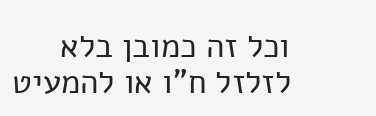וכל זה כמובן בלא לזלזל ח"ו או להמעיט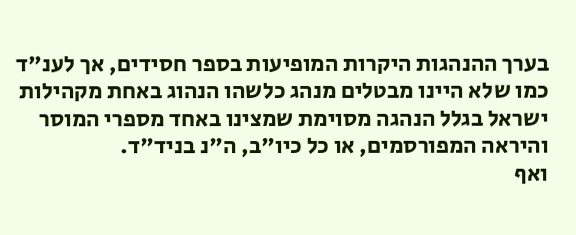בערך ההנהגות היקרות המופיעות בספר חסידים, אך לענ"ד כמו שלא היינו מבטלים מנהג כלשהו הנהוג באחת מקהילות ישראל בגלל הנהגה מסוימת שמצינו באחד מספרי המוסר והיראה המפורסמים, או כל כיו"ב, ה"נ בניד"ד.
ואף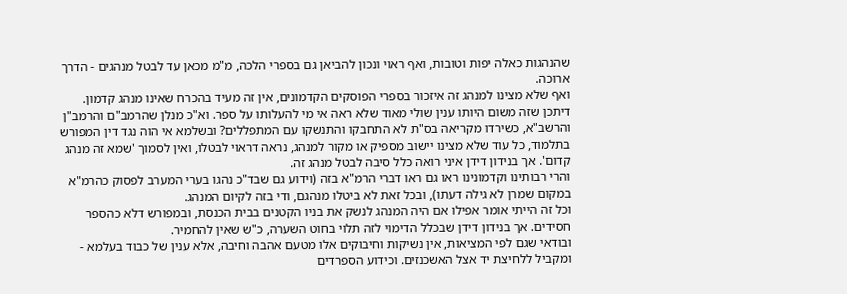שהנהגות כאלה יפות וטובות, ואף ראוי ונכון להביאן גם בספרי הלכה, מ"מ מכאן עד לבטל מנהגים - הדרך ארוכה.
ואף שלא מצינו למנהג זה איזכור בספרי הפוסקים הקדמונים, אין זה מעיד בהכרח שאינו מנהג קדמון. דיתכן שזה משום היותו ענין שולי מאוד שלא ראה אי מי להעלותו על ספר. וא"כ מנלן שהרמב"ם והרמב"ן והרשב"א, כשירדו מקריאה בס"ת לא התחבקו והתנשקו עם המתפללים? ובשלמא אי הוה נגד דין המפורש בתלמוד, כל עוד שלא מצינו יישוב מספיק או מקור למנהג, נראה דראוי לבטלו, ואין לסמוך 'שמא זה מנהג קדום'. אך בנידון דידן איני רואה כלל סיבה לבטל מנהג זה.
והרי רבותינו וקדמונינו ראו גם ראו דברי הרמ"א בזה (וידוע גם שבד"כ נהגו בערי המערב לפסוק כהרמ"א במקום שמרן לא גילה דעתו), ובכל זאת לא ביטלו מנהגם, ודי בזה לקיום המנהג.
וכל זה הייתי אומר אפילו אם היה המנהג לנשק את בניו הקטנים בבית הכנסת, ובמפורש דלא כהספר חסידים. אך בנידון דידן שבכלל הדימוי לזה תלוי בחוט השערה, כ"ש שאין להחמיר.
ובודאי שגם לפי המציאות, אין נשיקות וחיבוקים אלו מטעם אהבה וחיבה, אלא ענין של כבוד בעלמא - ומקביל ללחיצת יד אצל האשכנזים. וכידוע הספרדים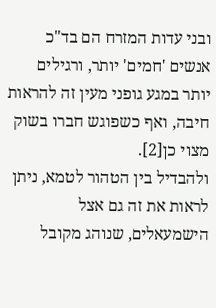ובני עדות המזרח הם בד"כ אנשים 'חמים' יותר, ורגילים יותר במגע גופני מעין זה להראות חיבה, ואף כשפוגש חברו בשוק מצוי כן[2].
ולהבדיל בין הטהור לטמא, ניתן לראות את זה גם אצל הישמעאלים, שנוהג מקובל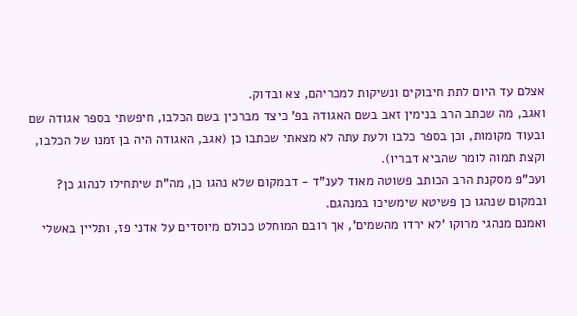אצלם עד היום לתת חיבוקים ונשיקות למכריהם, צא ובדוק.
ואגב, מה שכתב הרב בנימין זאב בשם האגודה בפ' כיצד מברכין בשם הכלבו, חיפשתי בספר אגודה שם ובעוד מקומות, וכן בספר כלבו ולעת עתה לא מצאתי שכתבו כן (אגב, האגודה היה בן זמנו של הכלבו, וקצת תמוה לומר שהביא דבריו).
ועכ"פ מסקנת הרב הכותב פשוטה מאוד לענ"ד - דבמקום שלא נהגו כן, מה"ת שיתחילו לנהוג כן? ובמקום שנהגו כן פשיטא שימשיכו במנהגם.
ואמנם מנהגי מרוקו 'לא ירדו מהשמים', אך רובם המוחלט ככולם מיוסדים על אדני פז, ותליין באשלי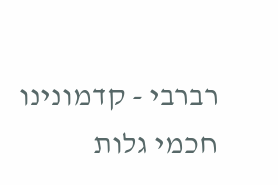רברבי - קדמונינו חכמי גלות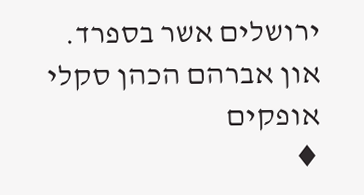ירושלים אשר בספרד.
און אברהם הכהן סקלי
אופקים
♦